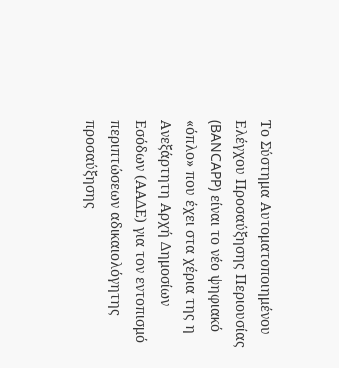Το Σύστημα Αυτοματοποιημένου Ελέγχου Προσαύξησης Περιουσίας (BANCAPP) είναι το νέο ψηφιακό «όπλο» που έχει στα χέρια της η Ανεξάρτητη Αρχή Δημοσίων Εσόδων (ΑΑΔΕ) για τον εντοπισμό περιπτώσεων αδικαιολόγητης προσαύξησης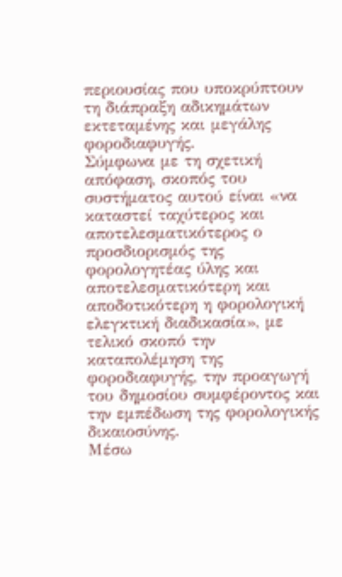περιουσίας που υποκρύπτουν τη διάπραξη αδικημάτων εκτεταμένης και μεγάλης φοροδιαφυγής.
Σύμφωνα με τη σχετική απόφαση, σκοπός του συστήματος αυτού είναι «να καταστεί ταχύτερος και αποτελεσματικότερος ο προσδιορισμός της φορολογητέας ύλης και αποτελεσματικότερη και αποδοτικότερη η φορολογική ελεγκτική διαδικασία», με τελικό σκοπό την καταπολέμηση της φοροδιαφυγής, την προαγωγή του δημοσίου συμφέροντος και την εμπέδωση της φορολογικής δικαιοσύνης.
Mέσω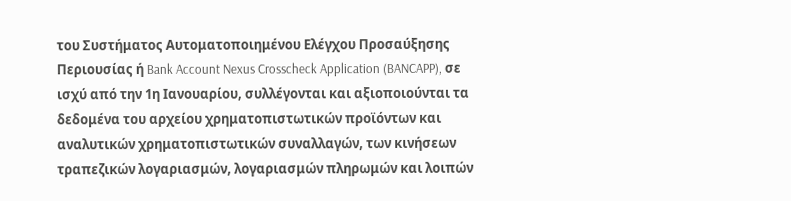του Συστήματος Αυτοματοποιημένου Ελέγχου Προσαύξησης Περιουσίας ή Bank Account Nexus Crosscheck Application (BANCAPP), σε ισχύ από την 1η Ιανουαρίου, συλλέγονται και αξιοποιούνται τα δεδομένα του αρχείου χρηματοπιστωτικών προϊόντων και αναλυτικών χρηματοπιστωτικών συναλλαγών, των κινήσεων τραπεζικών λογαριασμών, λογαριασμών πληρωμών και λοιπών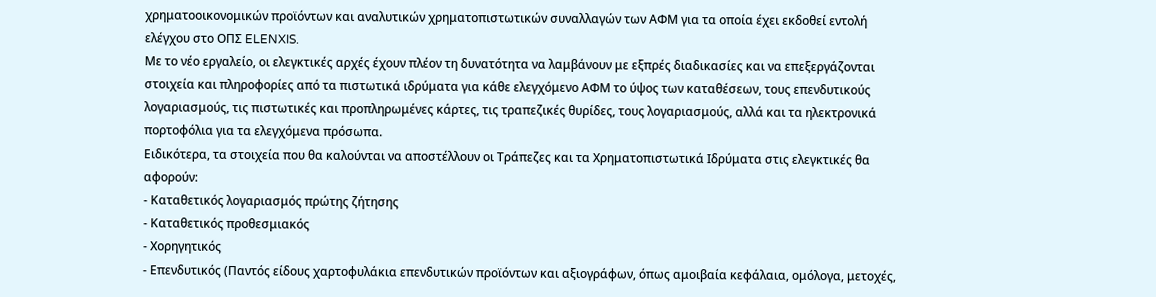χρηματοοικονομικών προϊόντων και αναλυτικών χρηματοπιστωτικών συναλλαγών των ΑΦΜ για τα οποία έχει εκδοθεί εντολή ελέγχου στο ΟΠΣ ELENXIS.
Με το νέο εργαλείο, οι ελεγκτικές αρχές έχουν πλέον τη δυνατότητα να λαμβάνουν με εξπρές διαδικασίες και να επεξεργάζονται στοιχεία και πληροφορίες από τα πιστωτικά ιδρύματα για κάθε ελεγχόμενο ΑΦΜ το ύψος των καταθέσεων, τους επενδυτικούς λογαριασμούς, τις πιστωτικές και προπληρωμένες κάρτες, τις τραπεζικές θυρίδες, τους λογαριασμούς, αλλά και τα ηλεκτρονικά πορτοφόλια για τα ελεγχόμενα πρόσωπα.
Ειδικότερα, τα στοιχεία που θα καλούνται να αποστέλλουν οι Τράπεζες και τα Χρηματοπιστωτικά Ιδρύματα στις ελεγκτικές θα αφορούν:
- Καταθετικός λογαριασμός πρώτης ζήτησης
- Καταθετικός προθεσμιακός
- Χορηγητικός
- Επενδυτικός (Παντός είδους χαρτοφυλάκια επενδυτικών προϊόντων και αξιογράφων, όπως αμοιβαία κεφάλαια, ομόλογα, μετοχές,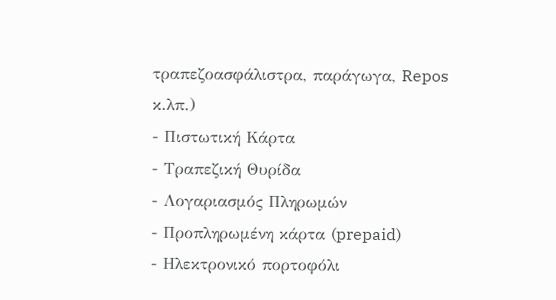τραπεζοασφάλιστρα, παράγωγα, Repos κ.λπ.)
- Πιστωτική Κάρτα
- Τραπεζική Θυρίδα
- Λογαριασμός Πληρωμών
- Προπληρωμένη κάρτα (prepaid)
- Ηλεκτρονικό πορτοφόλι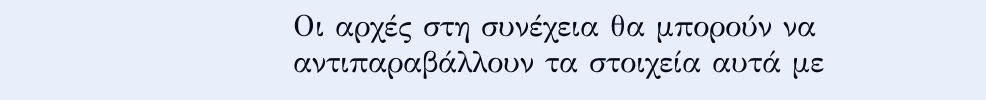Οι αρχές στη συνέχεια θα μπορούν να αντιπαραβάλλουν τα στοιχεία αυτά με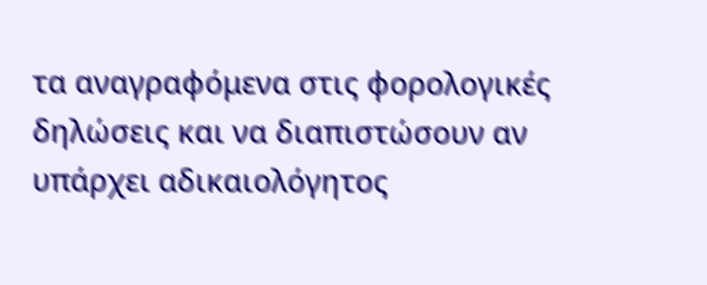τα αναγραφόμενα στις φορολογικές δηλώσεις και να διαπιστώσουν αν υπάρχει αδικαιολόγητος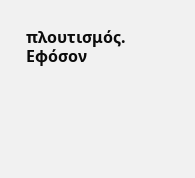πλουτισμός. Εφόσον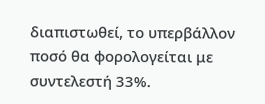διαπιστωθεί, το υπερβάλλον ποσό θα φορολογείται με συντελεστή 33%.